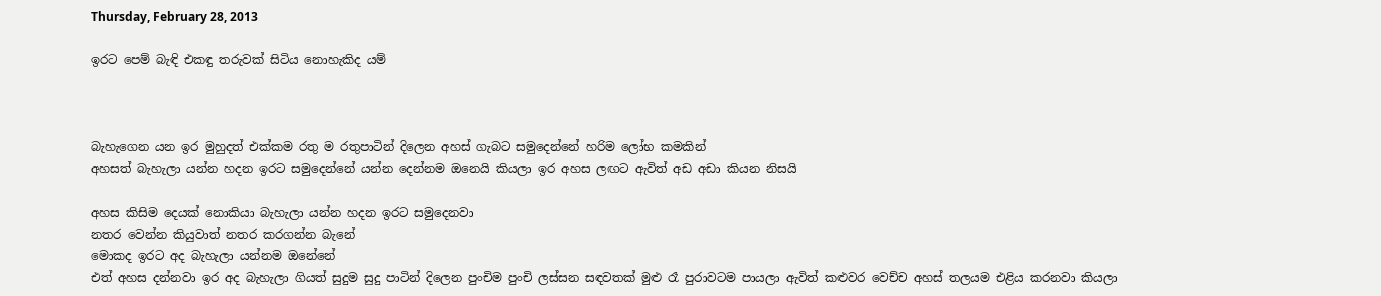Thursday, February 28, 2013

ඉරට පෙම් බැඳි එකඳු තරුවක් සිටිය නොහැකිද යම්



බැහැගෙන යන ඉර මුහුදත් එක්කම රතු ම රතුපාටින් දිලෙන අහස් ගැබට සමුදෙන්නේ හරිම ලෝභ කමකින්
අහසත් බැහැලා යන්න හදන ඉරට සමුදෙන්නේ යන්න දෙන්නම ඔනෙයි කියලා ඉර අහස ලඟට ඇවිත් අඩ අඩා කියන නිසයි

අහස කිසිම දෙයක් නොකියා බැහැලා යන්න හදන ඉරට සමුදෙනවා
නතර වෙන්න කියුවාත් නතර කරගන්න බැනේ
මොකද ඉරට අද බැහැලා යන්නම ඔනේනේ
එත් අහස දන්නවා ඉර අද බැහැලා ගියත් සුදුම සුදු පාටින් දිලෙන පුංචිම පුංචි ලස්සන සඳවතක් මුළු රෑ පුරාවටම පායලා ඇවිත් කළුවර වෙච්ච අහස් තලයම එළිය කරනවා කියලා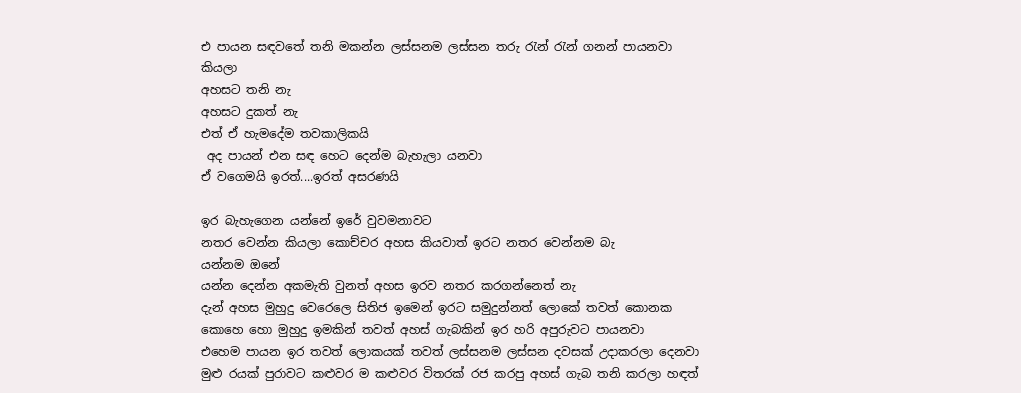එ පායන සඳවතේ තනි මකන්න ලස්සනම ලස්සන තරු රැන් රැන් ගනන් පායනවා කියලා
අහසට තනි නැ
අහසට දුකත් නැ
එත් ඒ හැමදේම තවකාලිකයි
 අද පායන් එන සඳ හෙට දෙන්ම බැහැලා යනවා
ඒ වගෙමයි ඉරත්....ඉරත් අසරණයි

ඉර බැහැගෙන යන්නේ ඉරේ වුවමනාවට
නතර වෙන්න කියලා කොච්චර අහස කියවාත් ඉරට නතර වෙන්නම බැ
යන්නම ඔනේ
යන්න දෙන්න අකමැති වුනත් අහස ඉරව නතර කරගන්නෙත් නැ
දැන් අහස මුහුදු වෙරෙලෙ සිතිජ ඉමෙන් ඉරට සමුදුන්නත් ලොකේ තවත් කොනක කොහෙ හො මුහුදු ඉමකින් තවත් අහස් ගැබකින් ඉර හරි අපුරුවට පායනවා
එහෙම පායන ඉර තවත් ලොකයක් තවත් ලස්සනම ලස්සන දවසක් උදාකරලා දෙනවා
මුළු රයක් පුරාවට කළුවර ම කළුවර විතරක් රජ කරපු අහස් ගැබ තනි කරලා හඳත්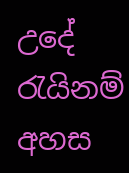උදේ රැයිනම් අහස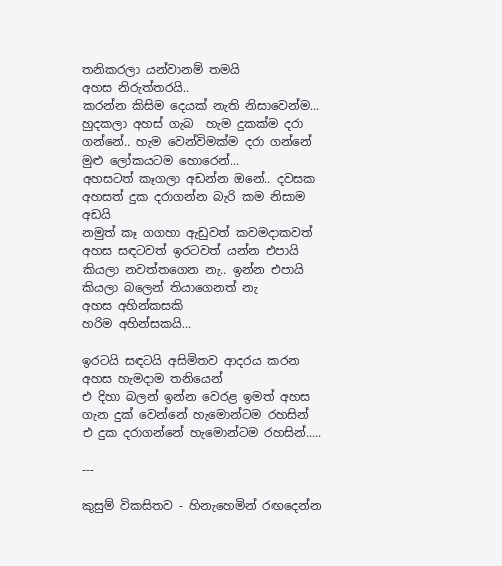තනිකරලා යන්වානම් තමයි
අහස නිරුත්තරයි..
කරන්න කිසිම දෙයක් නැති නිසාවෙන්ම...
හුදකලා අහස් ගැබ  හැම දුකක්ම දරා ගන්නේ.. හැම වෙන්විමක්ම දරා ගන්නේ මුළු ලෝකයටම හොරෙන්...
අහසටත් කෑගලා අඩන්න ඔනේ.. දවසක අහසත් දුක දරාගන්න බැරි කම නිසාම අඩයි
නමුත් කෑ ගගහා ඇඩුවත් කවමදාකවත් අහස සඳටවත් ඉරටවත් යන්න එපායි කියලා නවත්තගෙන නැ.. ඉන්න එපායි කියලා බලෙන් තියාගෙනත් නැ
අහස අහින්කසකි
හරිම අහින්සකයි...

ඉරටයි සඳටයි අසිමිතව ආදරය කරන අහස හැමදාම තනියෙන්
එ දිහා බලන් ඉන්න වෙරළ ඉමත් අහස ගැන දුක් වෙන්නේ හැමොන්ටම රහසින්
එ දුක දරාගන්නේ හැමොන්ටම රහසින්.....

---

කුසුම් විකසිතව - හිනැහෙමින් රඟදෙන්න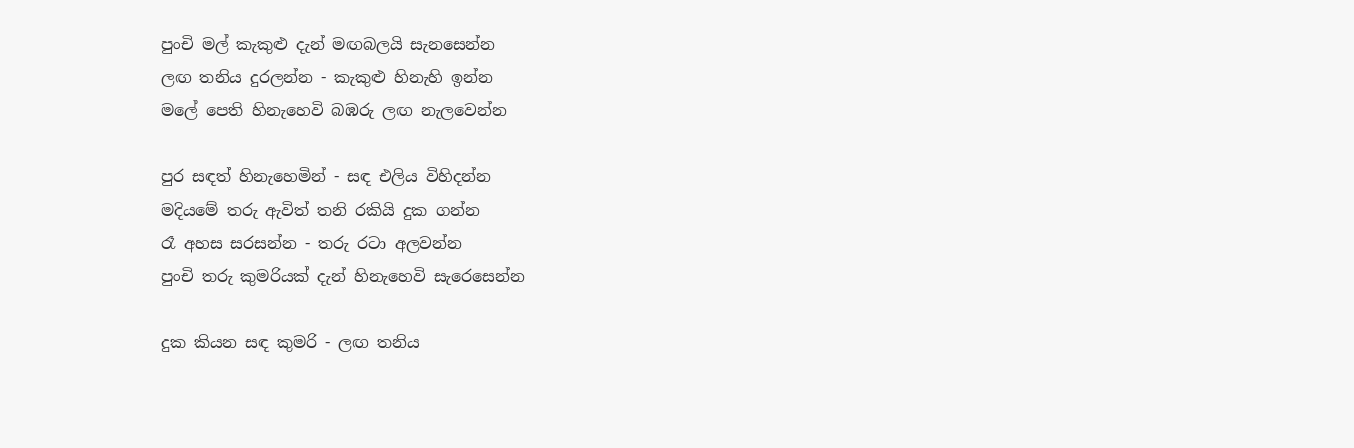පුංචි මල් කැකුළු දැන් මඟබලයි සැනසෙන්න
ලඟ තනිය දුරලන්න - කැකුළු හිනැහි ඉන්න
මලේ පෙති හිනැහෙවි බඹරු ලඟ නැලවෙන්න

පුර සඳත් හිනැහෙමින් - සඳ එලිය විහිදන්න
මදියමේ තරු ඇවිත් තනි රකියි දුක ගන්න
රෑ අහස සරසන්න - තරු රටා අලවන්න
පුංචි තරු කුමරියක් දැන් හිනැහෙවි සැරෙසෙන්න

දුක කියන සඳ කුමරි - ලඟ තනිය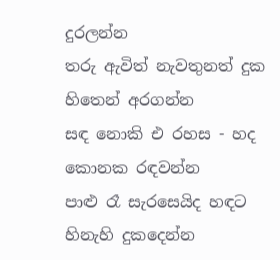දුරලන්න
තරු ඇවිත් නැවතුනත් දුක හිතෙන් අරගන්න
සඳ නොකි එ රහස - හද කොනක රඳවන්න
පාළු රෑ සැරසෙයිද හඳට හිනැහි දුකදෙන්න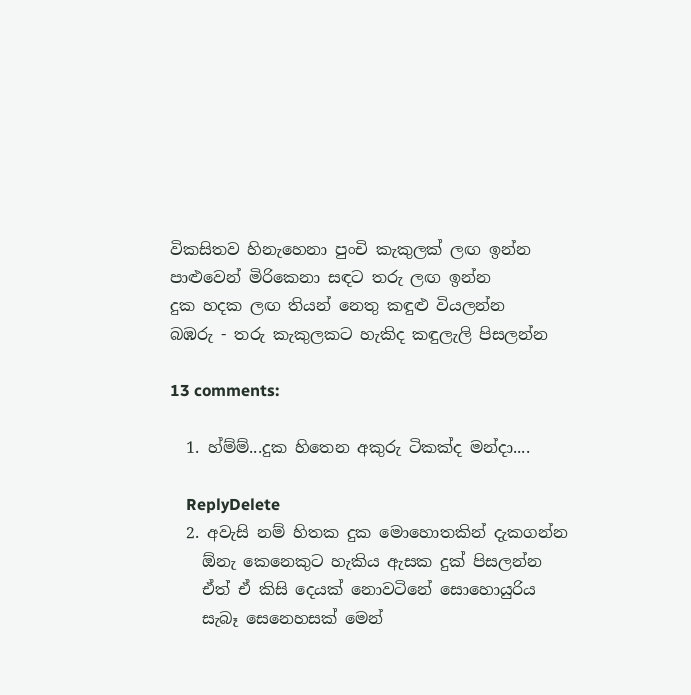විකසිතව හිනැහෙනා පුංචි කැකුලක් ලඟ ඉන්න
පාළුවෙන් මිරිකෙනා සඳට තරු ලඟ ඉන්න
දුක හදක ලඟ තියන් නෙතු කඳුළු වියලන්න
බඹරු‍ - තරු කැකුලකට හැකිද කඳුලැලි පිසලන්න

13 comments:

  1. හ්ම්ම්...දුක හිතෙන අකුරු ටිකක්ද මන්දා....

    ReplyDelete
  2. අවැසි නම් හිතක දුක මොහොතකින් දැකගන්න
    ඕනැ කෙනෙකුට හැකිය ඇසක දුක් පිසලන්න
    ඒත් ඒ කිසි දෙයක් නොවටිනේ සොහොයුරිය
    සැබෑ සෙනෙහසක් මෙන්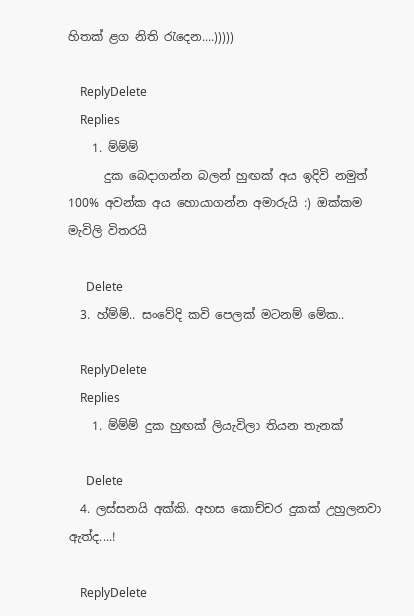හිතක් ළග නිති රැදෙන....)))))

    ReplyDelete
    Replies
    1. ම්ම්ම්
      දුක බෙදාගන්න බලන් හුඟක් අය ඉදිවි නමුත් 100% අවන්ක අය හොයාගන්න අමාරුයි :) ඔක්කම මැවිලි විතරයි

      Delete
  3. හ්ම්ම්.. සංවේදි කවි පෙලක් මටනම් මේක..

    ReplyDelete
    Replies
    1. ම්ම්ම් දුක හුඟක් ලියැවිලා තියන තැනක්

      Delete
  4. ලස්සනයි අක්කි. අහස කොච්චර දුකක් උහුලනවා ඇත්ද....!

    ReplyDelete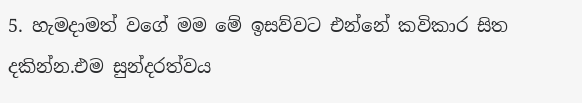5. හැමදාමත් වගේ මම මේ ඉසව්වට එන්නේ කවිකාර සිත දකින්න.එම සුන්දරත්වය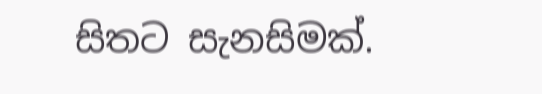සිතට සැනසිමක්.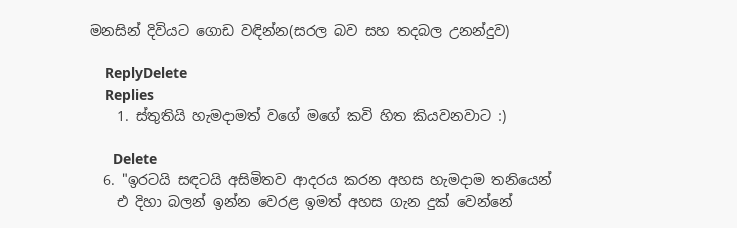මනසින් දිවියට ගොඩ වඳින්න(සරල බව සහ තදබල උනන්දුව)

    ReplyDelete
    Replies
    1. ස්තුතියි හැමදාමත් වගේ මගේ කවි හිත කියවනවාට :)

      Delete
  6. "ඉරටයි සඳටයි අසිමිතව ආදරය කරන අහස හැමදාම තනියෙන්
    එ දිහා බලන් ඉන්න වෙරළ ඉමත් අහස ගැන දුක් වෙන්නේ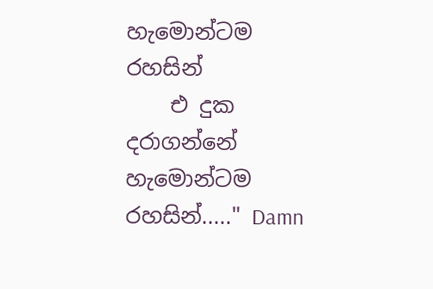හැමොන්ටම රහසින්
    එ දුක දරාගන්නේ හැමොන්ටම රහසින්....." Damn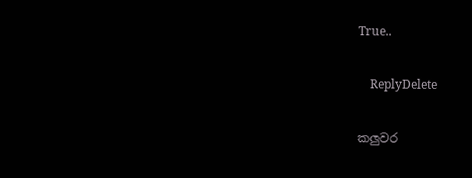True..

    ReplyDelete

කලුවර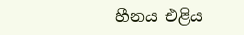හීනය එළිය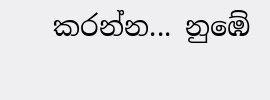කරන්න... නුඹේ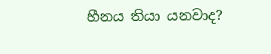හීනය තියා යනවාද?